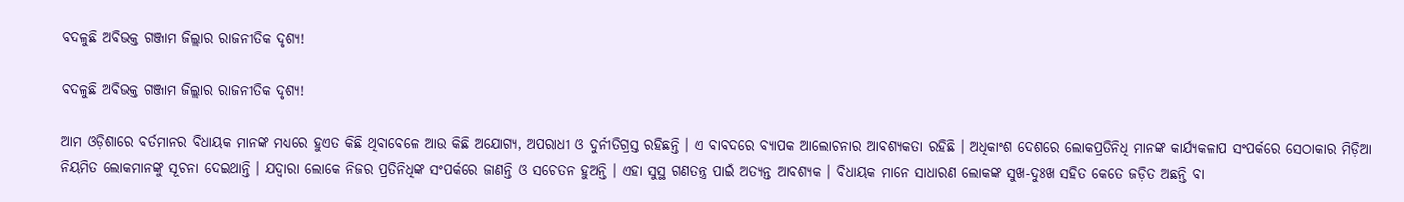ବଦଳୁଛି ଅବିଭକ୍ତ ଗଞ୍ଜାମ ଜିଲ୍ଲାର ରାଜନୀତିକ ଦୃଶ୍ୟ!

ବଦଳୁଛି ଅବିଭକ୍ତ ଗଞ୍ଜାମ ଜିଲ୍ଲାର ରାଜନୀତିକ ଦୃଶ୍ୟ!

ଆମ ଓଡ଼ିଶାରେ ବର୍ତମାନର ବିଧାୟକ ମାନଙ୍କ ମଧ୍ୟରେ ହୁଏତ କିଛି ଥିବାବେଳେ ଆଉ କିଛି ଅଯୋଗ୍ୟ, ଅପରାଧୀ ଓ ଦୁର୍ନୀତିଗ୍ରସ୍ତ ରହିଛନ୍ତି । ଏ ବାବଦରେ ବ୍ୟାପକ ଆଲୋଚନାର ଆବଶ୍ୟକତା ରହିଛି । ଅଧିକାଂଶ ଦେଶରେ ଲୋକପ୍ରତିନିଧି ମାନଙ୍କ କାର୍ଯ୍ୟକଳାପ ସଂପର୍କରେ ସେଠାକାର ମିଡ଼ିଆ ନିୟମିତ ଲୋକମାନଙ୍କୁ ସୂଚନା ଦେଇଥାନ୍ତି । ଯଦ୍ୱାରା ଲୋକେ ନିଜର ପ୍ରତିନିଧିଙ୍କ ସଂପର୍କରେ ଜାଣନ୍ତି ଓ ସଚେତନ ହୁଅନ୍ତି । ଏହା ସୁସ୍ଥ ଗଣତନ୍ତ୍ର ପାଇଁ ଅତ୍ୟନ୍ତ ଆବଶ୍ୟକ । ବିଧାୟକ ମାନେ ସାଧାରଣ ଲୋକଙ୍କ ସୁଖ-ଦୁଃଖ ସହିତ କେତେ ଜଡ଼ିତ ଅଛନ୍ତି ବା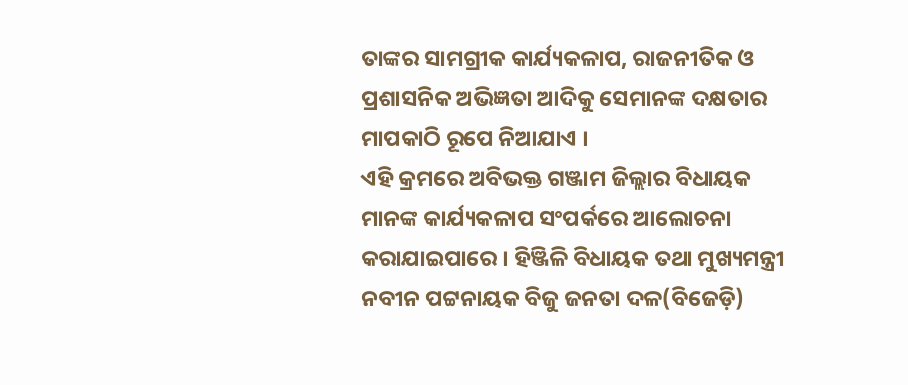ତାଙ୍କର ସାମଗ୍ରୀକ କାର୍ଯ୍ୟକଳାପ, ରାଜନୀତିକ ଓ ପ୍ରଶାସନିକ ଅଭିଜ୍ଞତା ଆଦିକୁ ସେମାନଙ୍କ ଦକ୍ଷତାର ମାପକାଠି ରୂପେ ନିଆଯାଏ ।
ଏହି କ୍ରମରେ ଅବିଭକ୍ତ ଗଞ୍ଜାମ ଜିଲ୍ଲାର ବିଧାୟକ ମାନଙ୍କ କାର୍ଯ୍ୟକଳାପ ସଂପର୍କରେ ଆଲୋଚନା କରାଯାଇପାରେ । ହିଞ୍ଜିଳି ବିଧାୟକ ତଥା ମୁଖ୍ୟମନ୍ତ୍ରୀ ନବୀନ ପଟ୍ଟନାୟକ ବିଜୁ ଜନତା ଦଳ(ବିଜେଡ଼ି)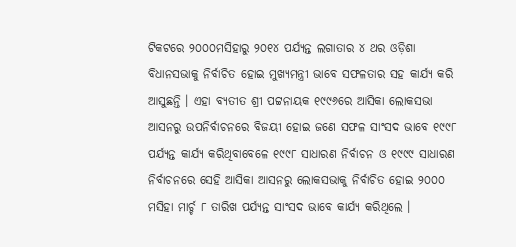ଟିକଟରେ ୨୦୦୦ମସିହାରୁ ୨୦୧୪ ପର୍ଯ୍ୟନ୍ତ ଲଗାତାର ୪ ଥର ଓଡ଼ିଶା ବିଧାନସଭାକୁ ନିର୍ବାଚିତ ହୋଇ ମୁଖ୍ୟମନ୍ତ୍ରୀ ଭାବେ ସଫଳତାର ସହ କାର୍ଯ୍ୟ କରି ଆସୁଛନ୍ତି । ଏହା ବ୍ୟତୀତ ଶ୍ରୀ ପଟ୍ଟନାୟକ ୧୯୯୬ରେ ଆସିକା ଲୋକସଭା ଆସନରୁ ଉପନିର୍ବାଚନରେ ବିଜୟୀ ହୋଇ ଜଣେ ସଫଳ ସାଂସଦ ଭାବେ ୧୯୯୮ ପର୍ଯ୍ୟନ୍ତ କାର୍ଯ୍ୟ କରିଥିବାବେଳେ ୧୯୯୮ ସାଧାରଣ ନିର୍ବାଚନ ଓ ୧୯୯୯ ସାଧାରଣ ନିର୍ବାଚନରେ ସେହି ଆସିକା ଆସନରୁ ଲୋକସଭାକୁ ନିର୍ବାଚିତ ହୋଇ ୨୦୦୦ ମସିହା ମାର୍ଚ୍ଚ ୮ ତାରିଖ ପର୍ଯ୍ୟନ୍ତ ସାଂସଦ ଭାବେ କାର୍ଯ୍ୟ କରିଥିଲେ ।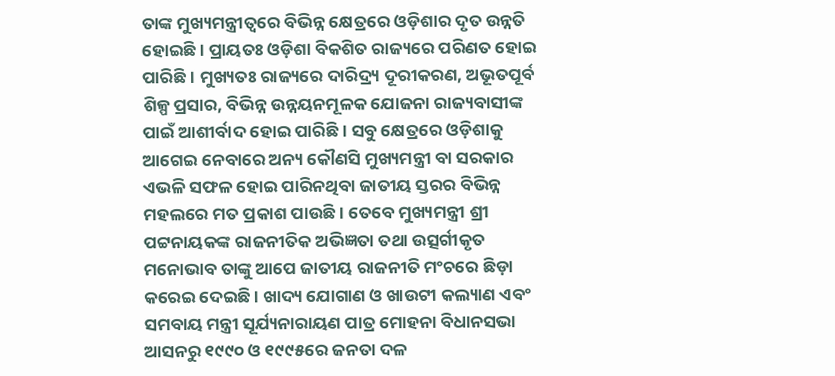ତାଙ୍କ ମୁଖ୍ୟମନ୍ତ୍ରୀତ୍ୱରେ ବିଭିନ୍ନ କ୍ଷେତ୍ରରେ ଓଡ଼ିଶାର ଦୃତ ଉନ୍ନତି ହୋଇଛି । ପ୍ରାୟତଃ ଓଡ଼ିଶା ବିକଶିତ ରାଜ୍ୟରେ ପରିଣତ ହୋଇ ପାରିଛି । ମୁଖ୍ୟତଃ ରାଜ୍ୟରେ ଦାରିଦ୍ର୍ୟ ଦୂରୀକରଣ, ଅଭୂତପୂର୍ବ ଶିଳ୍ପ ପ୍ରସାର, ବିଭିନ୍ନ ଉନ୍ନୟନମୂଳକ ଯୋଜନା ରାଜ୍ୟବାସୀଙ୍କ ପାଇଁ ଆଶୀର୍ବାଦ ହୋଇ ପାରିଛି । ସବୁ କ୍ଷେତ୍ରରେ ଓଡ଼ିଶାକୁ ଆଗେଇ ନେବାରେ ଅନ୍ୟ କୌଣସି ମୁଖ୍ୟମନ୍ତ୍ରୀ ବା ସରକାର ଏଭଳି ସଫଳ ହୋଇ ପାରିନଥିବା ଜାତୀୟ ସ୍ତରର ବିଭିନ୍ନ ମହଲରେ ମତ ପ୍ରକାଶ ପାଉଛି । ତେବେ ମୁଖ୍ୟମନ୍ତ୍ରୀ ଶ୍ରୀ ପଟ୍ଟନାୟକଙ୍କ ରାଜନୀତିକ ଅଭିଜ୍ଞତା ତଥା ଉତ୍ସର୍ଗୀକୃତ ମନୋଭାବ ତାଙ୍କୁ ଆପେ ଜାତୀୟ ରାଜନୀତି ମଂଚରେ ଛିଡ଼ା କରେଇ ଦେଇଛି । ଖାଦ୍ୟ ଯୋଗାଣ ଓ ଖାଉଟୀ କଲ୍ୟାଣ ଏବଂ ସମବାୟ ମନ୍ତ୍ରୀ ସୂର୍ଯ୍ୟନାରାୟଣ ପାତ୍ର ମୋହନା ବିଧାନସଭା ଆସନରୁ ୧୯୯୦ ଓ ୧୯୯୫ରେ ଜନତା ଦଳ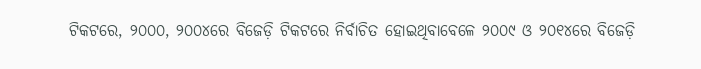ଟିକଟରେ, ୨୦୦୦, ୨୦୦୪ରେ ବିଜେଡ଼ି ଟିକଟରେ ନିର୍ବାଚିତ ହୋଇଥିବାବେଳେ ୨୦୦୯ ଓ ୨୦୧୪ରେ ବିଜେଡ଼ି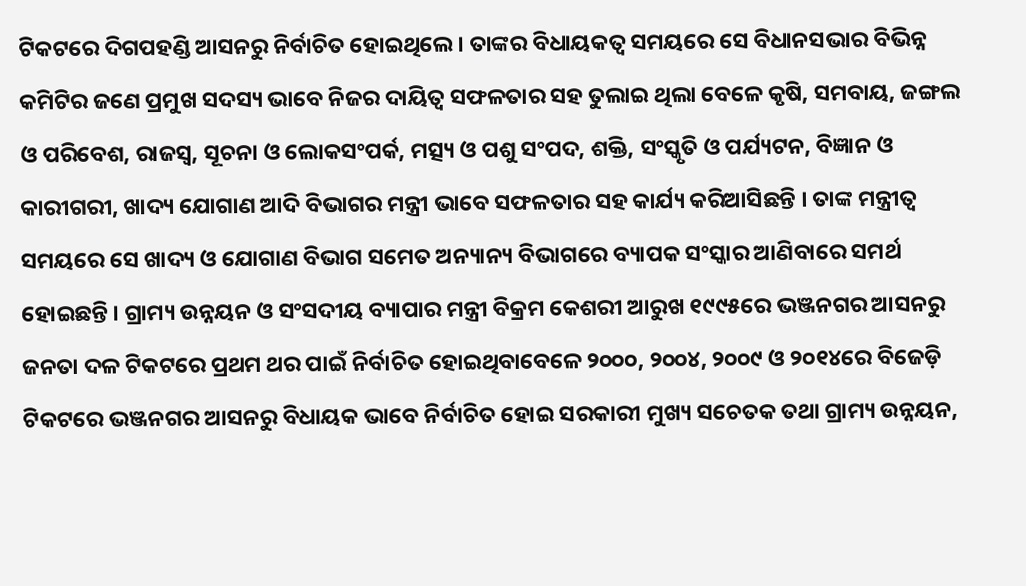ଟିକଟରେ ଦିଗପହଣ୍ଡି ଆସନରୁ ନିର୍ବାଚିତ ହୋଇଥିଲେ । ତାଙ୍କର ବିଧାୟକତ୍ୱ ସମୟରେ ସେ ବିଧାନସଭାର ବିଭିନ୍ନ କମିଟିର ଜଣେ ପ୍ରମୁଖ ସଦସ୍ୟ ଭାବେ ନିଜର ଦାୟିତ୍ୱ ସଫଳତାର ସହ ତୁଲାଇ ଥିଲା ବେଳେ କୃଷି, ସମବାୟ, ଜଙ୍ଗଲ ଓ ପରିବେଶ, ରାଜସ୍ୱ, ସୂଚନା ଓ ଲୋକସଂପର୍କ, ମତ୍ସ୍ୟ ଓ ପଶୁ ସଂପଦ, ଶକ୍ତି, ସଂସ୍କୃତି ଓ ପର୍ଯ୍ୟଟନ, ବିଜ୍ଞାନ ଓ କାରୀଗରୀ, ଖାଦ୍ୟ ଯୋଗାଣ ଆଦି ବିଭାଗର ମନ୍ତ୍ରୀ ଭାବେ ସଫଳତାର ସହ କାର୍ଯ୍ୟ କରିଆସିଛନ୍ତି । ତାଙ୍କ ମନ୍ତ୍ରୀତ୍ୱ ସମୟରେ ସେ ଖାଦ୍ୟ ଓ ଯୋଗାଣ ବିଭାଗ ସମେତ ଅନ୍ୟାନ୍ୟ ବିଭାଗରେ ବ୍ୟାପକ ସଂସ୍କାର ଆଣିବାରେ ସମର୍ଥ ହୋଇଛନ୍ତି । ଗ୍ରାମ୍ୟ ଉନ୍ନୟନ ଓ ସଂସଦୀୟ ବ୍ୟାପାର ମନ୍ତ୍ରୀ ବିକ୍ରମ କେଶରୀ ଆରୁଖ ୧୯୯୫ରେ ଭଞ୍ଜନଗର ଆସନରୁ ଜନତା ଦଳ ଟିକଟରେ ପ୍ରଥମ ଥର ପାଇଁ ନିର୍ବାଚିତ ହୋଇଥିବାବେଳେ ୨୦୦୦, ୨୦୦୪, ୨୦୦୯ ଓ ୨୦୧୪ରେ ବିଜେଡ଼ି ଟିକଟରେ ଭଞ୍ଜନଗର ଆସନରୁ ବିଧାୟକ ଭାବେ ନିର୍ବାଚିତ ହୋଇ ସରକାରୀ ମୁଖ୍ୟ ସଚେତକ ତଥା ଗ୍ରାମ୍ୟ ଉନ୍ନୟନ,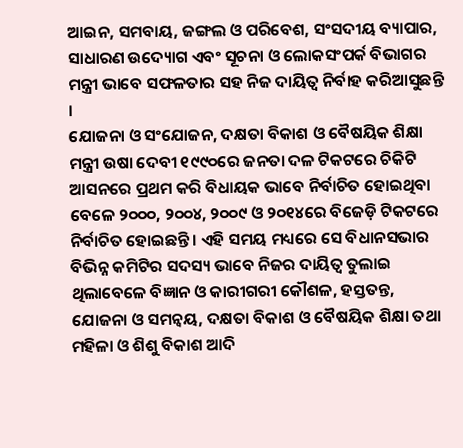ଆଇନ, ସମବାୟ, ଜଙ୍ଗଲ ଓ ପରିବେଶ, ସଂସଦୀୟ ବ୍ୟାପାର, ସାଧାରଣ ଉଦ୍ୟୋଗ ଏବଂ ସୂଚନା ଓ ଲୋକସଂପର୍କ ବିଭାଗର ମନ୍ତ୍ରୀ ଭାବେ ସଫଳତାର ସହ ନିଜ ଦାୟିତ୍ୱ ନିର୍ବାହ କରିଆସୁଛନ୍ତି ।
ଯୋଜନା ଓ ସଂଯୋଜନ, ଦକ୍ଷତା ବିକାଶ ଓ ବୈଷୟିକ ଶିକ୍ଷା ମନ୍ତ୍ରୀ ଉଷା ଦେବୀ ୧୯୯୦ରେ ଜନତା ଦଳ ଟିକଟରେ ଚିକିଟି ଆସନରେ ପ୍ରଥମ କରି ବିଧାୟକ ଭାବେ ନିର୍ବାଚିତ ହୋଇଥିବା ବେଳେ ୨୦୦୦, ୨୦୦୪, ୨୦୦୯ ଓ ୨୦୧୪ରେ ବିଜେଡ଼ି ଟିକଟରେ ନିର୍ବାଚିତ ହୋଇଛନ୍ତି । ଏହି ସମୟ ମଧ୍ୟରେ ସେ ବିଧାନସଭାର ବିଭିନ୍ନ କମିଟିର ସଦସ୍ୟ ଭାବେ ନିଜର ଦାୟିତ୍ୱ ତୁଲାଇ ଥିଲାବେଳେ ବିଜ୍ଞାନ ଓ କାରୀଗରୀ କୌଶଳ, ହସ୍ତତନ୍ତ, ଯୋଜନା ଓ ସମନ୍ୱୟ, ଦକ୍ଷତା ବିକାଶ ଓ ବୈଷୟିକ ଶିକ୍ଷା ତଥା ମହିଳା ଓ ଶିଶୁ ବିକାଶ ଆଦି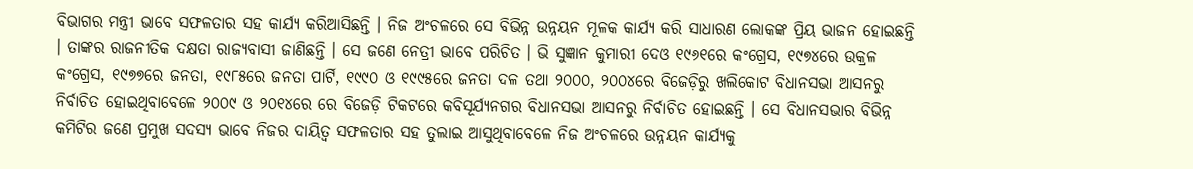ବିଭାଗର ମନ୍ତ୍ରୀ ଭାବେ ସଫଳତାର ସହ କାର୍ଯ୍ୟ କରିଆସିଛନ୍ତି । ନିଜ ଅଂଚଳରେ ସେ ବିଭିନ୍ନ ଉନ୍ନୟନ ମୂଳକ କାର୍ଯ୍ୟ କରି ସାଧାରଣ ଲୋକଙ୍କ ପ୍ରିୟ ଭାଜନ ହୋଇଛନ୍ତି । ତାଙ୍କର ରାଜନୀତିକ ଦକ୍ଷତା ରାଜ୍ୟବାସୀ ଜାଣିଛନ୍ତି । ସେ ଜଣେ ନେତ୍ରୀ ଭାବେ ପରିଚିତ । ଭି ସୁଜ୍ଞାନ କୁମାରୀ ଦେଓ ୧୯୬୧ରେ କଂଗ୍ରେସ, ୧୯୭୪ରେ ଉକ୍ରଳ କଂଗ୍ରେସ, ୧୯୭୭ରେ ଜନତା, ୧୯୮୫ରେ ଜନତା ପାର୍ଟି, ୧୯୯୦ ଓ ୧୯୯୫ରେ ଜନତା ଦଳ ତଥା ୨୦୦୦, ୨୦୦୪ରେ ବିଜେଡ଼ିରୁ ଖଲିକୋଟ ବିଧାନସଭା ଆସନରୁ ନିର୍ବାଚିତ ହୋଇଥିବାବେଳେ ୨୦୦୯ ଓ ୨୦୧୪ରେ ରେ ବିଜେଡ଼ି ଟିକଟରେ କବିସୂର୍ଯ୍ୟନଗର ବିଧାନସଭା ଆସନରୁ ନିର୍ବାଚିତ ହୋଇଛନ୍ତି । ସେ ବିଧାନସଭାର ବିଭିନ୍ନ କମିଟିର ଜଣେ ପ୍ରମୁଖ ସଦସ୍ୟ ଭାବେ ନିଜର ଦାୟିତ୍ୱ ସଫଳତାର ସହ ତୁଲାଇ ଆସୁଥିବାବେଳେ ନିଜ ଅଂଚଳରେ ଉନ୍ନୟନ କାର୍ଯ୍ୟକୁ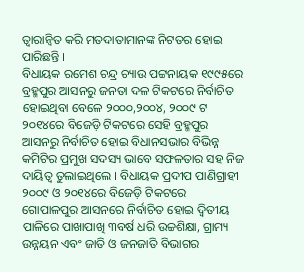ତ୍ୱାରାନ୍ୱିତ କରି ମତଦାତାମାନଙ୍କ ନିଟତର ହୋଇ ପାରିଛନ୍ତି ।
ବିଧାୟକ ରମେଶ ଚନ୍ଦ୍ର ଚ୍ୟାଉ ପଟ୍ଟନାୟକ ୧୯୯୫ରେ ବ୍ରହ୍ମପୁର ଆସନରୁ ଜନତା ଦଳ ଟିକଟରେ ନିର୍ବାଚିତ ହୋଇଥିବା ବେଳେ ୨୦୦୦,୨୦୦୪, ୨୦୦୯ ଟ ୨୦୧୪ରେ ବିଜେଡ଼ି ଟିକଟରେ ସେହି ବ୍ରହ୍ମପୁର ଆସନରୁ ନିର୍ବାଚିତ ହୋଇ ବିଧାନସଭାର ବିଭିନ୍ନ କମିଟିର ପ୍ରମୁଖ ସଦସ୍ୟ ଭାବେ ସଫଳତାର ସହ ନିଜ ଦାୟିତ୍ୱ ତୁଲାଇଥିଲେ । ବିଧାୟକ ପ୍ରଦୀପ ପାଣିଗ୍ରାହୀ ୨୦୦୯ ଓ ୨୦୧୪ରେ ବିଜେଡ଼ି ଟିକଟରେ ଗୋପାଳପୁର ଆସନରେ ନିର୍ବାଚିତ ହୋଇ ଦ୍ୱିତୀୟ ପାଳିରେ ପାଖାପାଖି ୩ବର୍ଷ ଧରି ଉଚ୍ଚଶିକ୍ଷା, ଗ୍ରାମ୍ୟ ଉନ୍ନୟନ ଏବଂ ଜାତି ଓ ଜନଜାତି ବିଭାଗର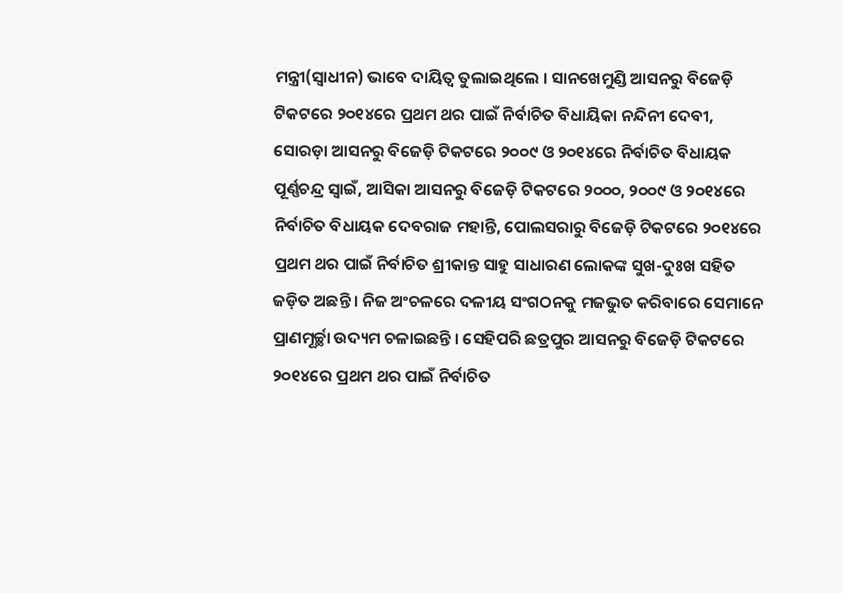ମନ୍ତ୍ରୀ(ସ୍ୱାଧୀନ) ଭାବେ ଦାୟିତ୍ୱ ତୁଲାଇଥିଲେ । ସାନଖେମୁଣ୍ଡି ଆସନରୁ ବିଜେଡ଼ି ଟିକଟରେ ୨୦୧୪ରେ ପ୍ରଥମ ଥର ପାଇଁ ନିର୍ବାଚିତ ବିଧାୟିକା ନନ୍ଦିନୀ ଦେବୀ, ସୋରଡ଼ା ଆସନରୁ ବିଜେଡ଼ି ଟିକଟରେ ୨୦୦୯ ଓ ୨୦୧୪ରେ ନିର୍ବାଚିତ ବିଧାୟକ ପୂର୍ଣ୍ଣଚନ୍ଦ୍ର ସ୍ୱାଇଁ, ଆସିକା ଆସନରୁ ବିଜେଡ଼ି ଟିକଟରେ ୨୦୦୦, ୨୦୦୯ ଓ ୨୦୧୪ରେ ନିର୍ବାଚିତ ବିଧାୟକ ଦେବରାଜ ମହାନ୍ତି, ପୋଲସରାରୁ ବିଜେଡ଼ି ଟିକଟରେ ୨୦୧୪ରେ ପ୍ରଥମ ଥର ପାଇଁ ନିର୍ବାଚିତ ଶ୍ରୀକାନ୍ତ ସାହୁ ସାଧାରଣ ଲୋକଙ୍କ ସୁଖ-ଦୁଃଖ ସହିତ ଜଡ଼ିତ ଅଛନ୍ତି । ନିଜ ଅଂଚଳରେ ଦଳୀୟ ସଂଗଠନକୁ ମଜଭୁତ କରିବାରେ ସେମାନେ ପ୍ରାଣମୂର୍ଚ୍ଛା ଉଦ୍ୟମ ଚଳାଇଛନ୍ତି । ସେହିପରି ଛତ୍ରପୁର ଆସନରୁ ବିଜେଡ଼ି ଟିକଟରେ ୨୦୧୪ରେ ପ୍ରଥମ ଥର ପାଇଁ ନିର୍ବାଚିତ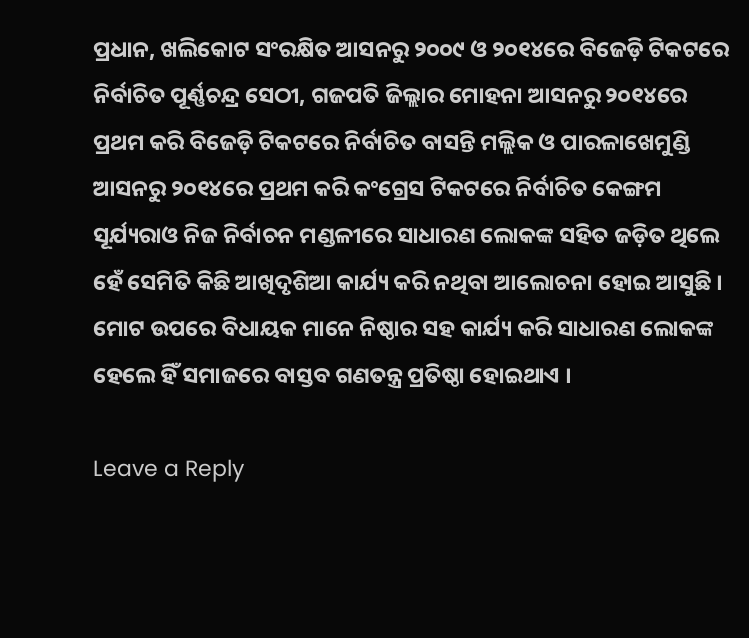ପ୍ରଧାନ, ଖଲିକୋଟ ସଂରକ୍ଷିତ ଆସନରୁ ୨୦୦୯ ଓ ୨୦୧୪ରେ ବିଜେଡ଼ି ଟିକଟରେ ନିର୍ବାଚିତ ପୂର୍ଣ୍ଣଚନ୍ଦ୍ର ସେଠୀ, ଗଜପତି ଜିଲ୍ଲାର ମୋହନା ଆସନରୁ ୨୦୧୪ରେ ପ୍ରଥମ କରି ବିଜେଡ଼ି ଟିକଟରେ ନିର୍ବାଚିତ ବାସନ୍ତି ମଲ୍ଲିକ ଓ ପାରଳାଖେମୁଣ୍ଡି ଆସନରୁ ୨୦୧୪ରେ ପ୍ରଥମ କରି କଂଗ୍ରେସ ଟିକଟରେ ନିର୍ବାଚିତ କେଙ୍ଗମ ସୂର୍ଯ୍ୟରାଓ ନିଜ ନିର୍ବାଚନ ମଣ୍ଡଳୀରେ ସାଧାରଣ ଲୋକଙ୍କ ସହିତ ଜଡ଼ିତ ଥିଲେ ହେଁ ସେମିତି କିଛି ଆଖିଦୃଶିଆ କାର୍ଯ୍ୟ କରି ନଥିବା ଆଲୋଚନା ହୋଇ ଆସୁଛି । ମୋଟ ଉପରେ ବିଧାୟକ ମାନେ ନିଷ୍ଠାର ସହ କାର୍ଯ୍ୟ କରି ସାଧାରଣ ଲୋକଙ୍କ ହେଲେ ହିଁ ସମାଜରେ ବାସ୍ତବ ଗଣତନ୍ତ୍ର ପ୍ରତିଷ୍ଠା ହୋଇଥାଏ ।

Leave a Reply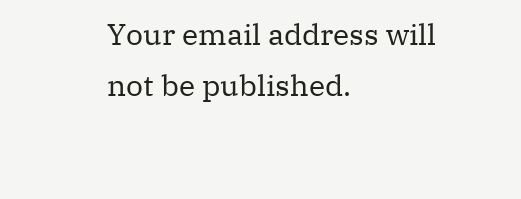Your email address will not be published.